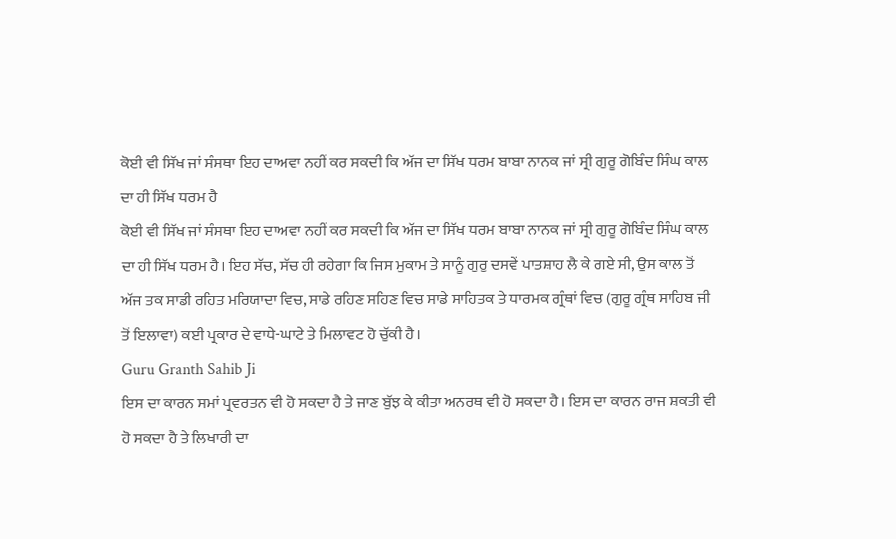ਕੋਈ ਵੀ ਸਿੱਖ ਜਾਂ ਸੰਸਥਾ ਇਹ ਦਾਅਵਾ ਨਹੀਂ ਕਰ ਸਕਦੀ ਕਿ ਅੱਜ ਦਾ ਸਿੱਖ ਧਰਮ ਬਾਬਾ ਨਾਨਕ ਜਾਂ ਸ੍ਰੀ ਗੁਰੂ ਗੋਬਿੰਦ ਸਿੰਘ ਕਾਲ ਦਾ ਹੀ ਸਿੱਖ ਧਰਮ ਹੈ
ਕੋਈ ਵੀ ਸਿੱਖ ਜਾਂ ਸੰਸਥਾ ਇਹ ਦਾਅਵਾ ਨਹੀਂ ਕਰ ਸਕਦੀ ਕਿ ਅੱਜ ਦਾ ਸਿੱਖ ਧਰਮ ਬਾਬਾ ਨਾਨਕ ਜਾਂ ਸ੍ਰੀ ਗੁਰੂ ਗੋਬਿੰਦ ਸਿੰਘ ਕਾਲ ਦਾ ਹੀ ਸਿੱਖ ਧਰਮ ਹੈ। ਇਹ ਸੱਚ, ਸੱਚ ਹੀ ਰਹੇਗਾ ਕਿ ਜਿਸ ਮੁਕਾਮ ਤੇ ਸਾਨੂੰ ਗੁਰੁ ਦਸਵੇਂ ਪਾਤਸ਼ਾਹ ਲੈ ਕੇ ਗਏ ਸੀ, ਉਸ ਕਾਲ ਤੋਂ ਅੱਜ ਤਕ ਸਾਡੀ ਰਹਿਤ ਮਰਿਯਾਦਾ ਵਿਚ, ਸਾਡੇ ਰਹਿਣ ਸਹਿਣ ਵਿਚ ਸਾਡੇ ਸਾਹਿਤਕ ਤੇ ਧਾਰਮਕ ਗ੍ਰੰਥਾਂ ਵਿਚ (ਗੁਰੂ ਗ੍ਰੰਥ ਸਾਹਿਬ ਜੀ ਤੋਂ ਇਲਾਵਾ) ਕਈ ਪ੍ਰਕਾਰ ਦੇ ਵਾਧੇ-ਘਾਟੇ ਤੇ ਮਿਲਾਵਟ ਹੋ ਚੁੱਕੀ ਹੈ।
Guru Granth Sahib Ji
ਇਸ ਦਾ ਕਾਰਨ ਸਮਾਂ ਪ੍ਰਵਰਤਨ ਵੀ ਹੋ ਸਕਦਾ ਹੈ ਤੇ ਜਾਣ ਬੁੱਝ ਕੇ ਕੀਤਾ ਅਨਰਥ ਵੀ ਹੋ ਸਕਦਾ ਹੈ। ਇਸ ਦਾ ਕਾਰਨ ਰਾਜ ਸ਼ਕਤੀ ਵੀ ਹੋ ਸਕਦਾ ਹੈ ਤੇ ਲਿਖਾਰੀ ਦਾ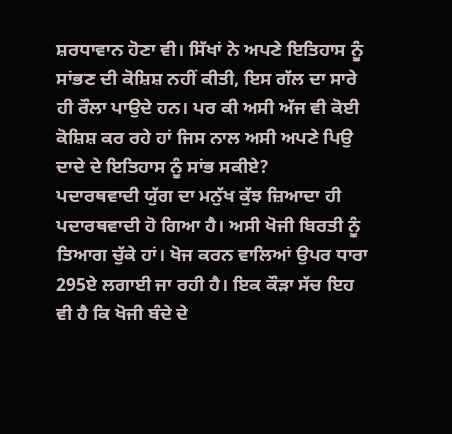ਸ਼ਰਧਾਵਾਨ ਹੋਣਾ ਵੀ। ਸਿੱਖਾਂ ਨੇ ਅਪਣੇ ਇਤਿਹਾਸ ਨੂੰ ਸਾਂਭਣ ਦੀ ਕੋਸ਼ਿਸ਼ ਨਹੀਂ ਕੀਤੀ, ਇਸ ਗੱਲ ਦਾ ਸਾਰੇ ਹੀ ਰੌਲਾ ਪਾਉਦੇ ਹਨ। ਪਰ ਕੀ ਅਸੀ ਅੱਜ ਵੀ ਕੋਈ ਕੋਸ਼ਿਸ਼ ਕਰ ਰਹੇ ਹਾਂ ਜਿਸ ਨਾਲ ਅਸੀ ਅਪਣੇ ਪਿਉ ਦਾਦੇ ਦੇ ਇਤਿਹਾਸ ਨੂੰ ਸਾਂਭ ਸਕੀਏ?
ਪਦਾਰਥਵਾਦੀ ਯੁੱਗ ਦਾ ਮਨੁੱਖ ਕੁੱਝ ਜ਼ਿਆਦਾ ਹੀ ਪਦਾਰਥਵਾਦੀ ਹੋ ਗਿਆ ਹੈ। ਅਸੀ ਖੋਜੀ ਬਿਰਤੀ ਨੂੰ ਤਿਆਗ ਚੁੱਕੇ ਹਾਂ। ਖੋਜ ਕਰਨ ਵਾਲਿਆਂ ਉਪਰ ਧਾਰਾ 295ਏ ਲਗਾਈ ਜਾ ਰਹੀ ਹੈ। ਇਕ ਕੌੜਾ ਸੱਚ ਇਹ ਵੀ ਹੈ ਕਿ ਖੋਜੀ ਬੰਦੇ ਦੇ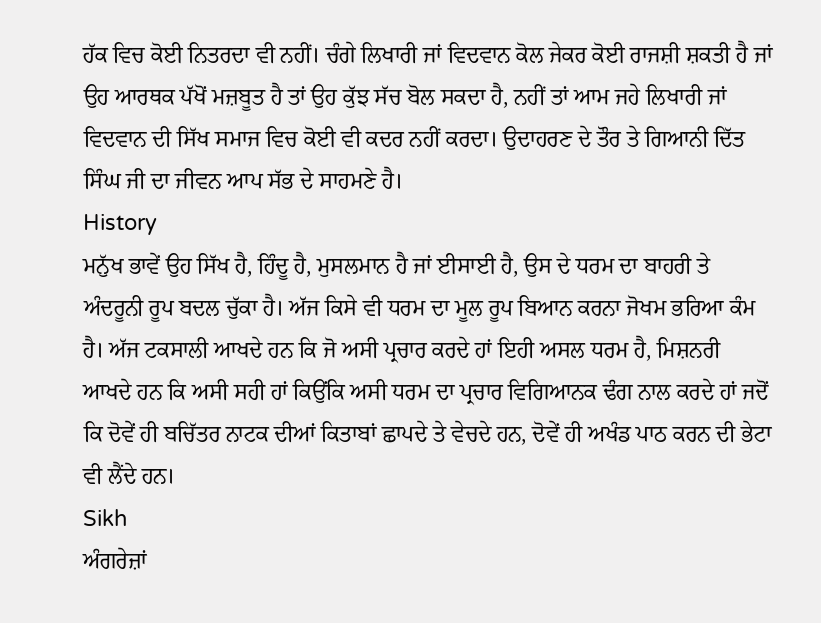ਹੱਕ ਵਿਚ ਕੋਈ ਨਿਤਰਦਾ ਵੀ ਨਹੀਂ। ਚੰਗੇ ਲਿਖਾਰੀ ਜਾਂ ਵਿਦਵਾਨ ਕੋਲ ਜੇਕਰ ਕੋਈ ਰਾਜਸ਼ੀ ਸ਼ਕਤੀ ਹੈ ਜਾਂ ਉਹ ਆਰਥਕ ਪੱਖੋਂ ਮਜ਼ਬੂਤ ਹੈ ਤਾਂ ਉਹ ਕੁੱਝ ਸੱਚ ਬੋਲ ਸਕਦਾ ਹੈ, ਨਹੀਂ ਤਾਂ ਆਮ ਜਹੇ ਲਿਖਾਰੀ ਜਾਂ ਵਿਦਵਾਨ ਦੀ ਸਿੱਖ ਸਮਾਜ ਵਿਚ ਕੋਈ ਵੀ ਕਦਰ ਨਹੀਂ ਕਰਦਾ। ਉਦਾਹਰਣ ਦੇ ਤੌਰ ਤੇ ਗਿਆਨੀ ਦਿੱਤ ਸਿੰਘ ਜੀ ਦਾ ਜੀਵਨ ਆਪ ਸੱਭ ਦੇ ਸਾਹਮਣੇ ਹੈ।
History
ਮਨੁੱਖ ਭਾਵੇਂ ਉਹ ਸਿੱਖ ਹੈ, ਹਿੰਦੂ ਹੈ, ਮੁਸਲਮਾਨ ਹੈ ਜਾਂ ਈਸਾਈ ਹੈ, ਉਸ ਦੇ ਧਰਮ ਦਾ ਬਾਹਰੀ ਤੇ ਅੰਦਰੂਨੀ ਰੂਪ ਬਦਲ ਚੁੱਕਾ ਹੈ। ਅੱਜ ਕਿਸੇ ਵੀ ਧਰਮ ਦਾ ਮੂਲ ਰੂਪ ਬਿਆਨ ਕਰਨਾ ਜੋਖਮ ਭਰਿਆ ਕੰਮ ਹੈ। ਅੱਜ ਟਕਸਾਲੀ ਆਖਦੇ ਹਨ ਕਿ ਜੋ ਅਸੀ ਪ੍ਰਚਾਰ ਕਰਦੇ ਹਾਂ ਇਹੀ ਅਸਲ ਧਰਮ ਹੈ, ਮਿਸ਼ਨਰੀ ਆਖਦੇ ਹਨ ਕਿ ਅਸੀ ਸਹੀ ਹਾਂ ਕਿਉਂਕਿ ਅਸੀ ਧਰਮ ਦਾ ਪ੍ਰਚਾਰ ਵਿਗਿਆਨਕ ਢੰਗ ਨਾਲ ਕਰਦੇ ਹਾਂ ਜਦੋਂ ਕਿ ਦੋਵੇਂ ਹੀ ਬਚਿੱਤਰ ਨਾਟਕ ਦੀਆਂ ਕਿਤਾਬਾਂ ਛਾਪਦੇ ਤੇ ਵੇਚਦੇ ਹਨ, ਦੋਵੇਂ ਹੀ ਅਖੰਡ ਪਾਠ ਕਰਨ ਦੀ ਭੇਟਾ ਵੀ ਲੈਂਦੇ ਹਨ।
Sikh
ਅੰਗਰੇਜ਼ਾਂ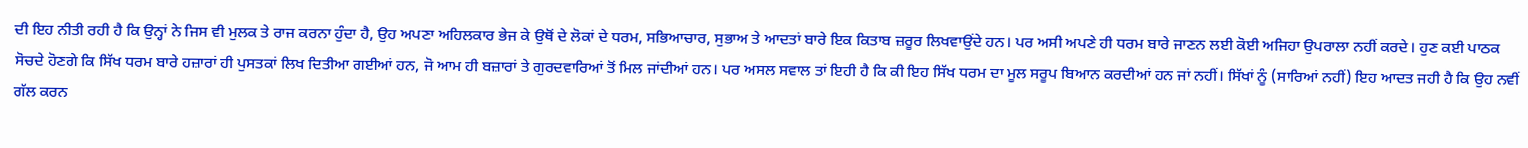ਦੀ ਇਹ ਨੀਤੀ ਰਹੀ ਹੈ ਕਿ ਉਨ੍ਹਾਂ ਨੇ ਜਿਸ ਵੀ ਮੁਲਕ ਤੇ ਰਾਜ ਕਰਨਾ ਹੁੰਦਾ ਹੈ, ਉਹ ਅਪਣਾ ਅਹਿਲਕਾਰ ਭੇਜ ਕੇ ਉਥੋਂ ਦੇ ਲੋਕਾਂ ਦੇ ਧਰਮ, ਸਭਿਆਚਾਰ, ਸੁਭਾਅ ਤੇ ਆਦਤਾਂ ਬਾਰੇ ਇਕ ਕਿਤਾਬ ਜ਼ਰੂਰ ਲਿਖਵਾਉਂਦੇ ਹਨ। ਪਰ ਅਸੀ ਅਪਣੇ ਹੀ ਧਰਮ ਬਾਰੇ ਜਾਣਨ ਲਈ ਕੋਈ ਅਜਿਹਾ ਉਪਰਾਲਾ ਨਹੀਂ ਕਰਦੇ। ਹੁਣ ਕਈ ਪਾਠਕ ਸੋਚਦੇ ਹੋਣਗੇ ਕਿ ਸਿੱਖ ਧਰਮ ਬਾਰੇ ਹਜ਼ਾਰਾਂ ਹੀ ਪੁਸਤਕਾਂ ਲਿਖ ਦਿਤੀਆ ਗਈਆਂ ਹਨ, ਜੋ ਆਮ ਹੀ ਬਜ਼ਾਰਾਂ ਤੇ ਗੁਰਦਵਾਰਿਆਂ ਤੋਂ ਮਿਲ ਜਾਂਦੀਆਂ ਹਨ। ਪਰ ਅਸਲ ਸਵਾਲ ਤਾਂ ਇਹੀ ਹੈ ਕਿ ਕੀ ਇਹ ਸਿੱਖ ਧਰਮ ਦਾ ਮੂਲ ਸਰੂਪ ਬਿਆਨ ਕਰਦੀਆਂ ਹਨ ਜਾਂ ਨਹੀਂ। ਸਿੱਖਾਂ ਨੂੰ (ਸਾਰਿਆਂ ਨਹੀਂ) ਇਹ ਆਦਤ ਜਹੀ ਹੈ ਕਿ ਉਹ ਨਵੀਂ ਗੱਲ ਕਰਨ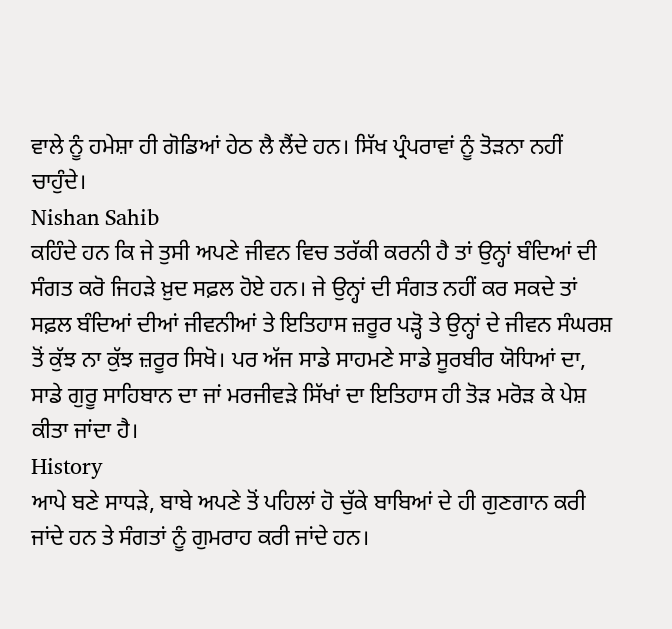ਵਾਲੇ ਨੂੰ ਹਮੇਸ਼ਾ ਹੀ ਗੋਡਿਆਂ ਹੇਠ ਲੈ ਲੈਂਦੇ ਹਨ। ਸਿੱਖ ਪ੍ਰੰਪਰਾਵਾਂ ਨੂੰ ਤੋੜਨਾ ਨਹੀਂ ਚਾਹੁੰਦੇ।
Nishan Sahib
ਕਹਿੰਦੇ ਹਨ ਕਿ ਜੇ ਤੁਸੀ ਅਪਣੇ ਜੀਵਨ ਵਿਚ ਤਰੱਕੀ ਕਰਨੀ ਹੈ ਤਾਂ ਉਨ੍ਹਾਂ ਬੰਦਿਆਂ ਦੀ ਸੰਗਤ ਕਰੋ ਜਿਹੜੇ ਖ਼ੁਦ ਸਫ਼ਲ ਹੋਏ ਹਨ। ਜੇ ਉਨ੍ਹਾਂ ਦੀ ਸੰਗਤ ਨਹੀਂ ਕਰ ਸਕਦੇ ਤਾਂ ਸਫ਼ਲ ਬੰਦਿਆਂ ਦੀਆਂ ਜੀਵਨੀਆਂ ਤੇ ਇਤਿਹਾਸ ਜ਼ਰੂਰ ਪੜ੍ਹੋ ਤੇ ਉਨ੍ਹਾਂ ਦੇ ਜੀਵਨ ਸੰਘਰਸ਼ ਤੋਂ ਕੁੱਝ ਨਾ ਕੁੱਝ ਜ਼ਰੂਰ ਸਿਖੋ। ਪਰ ਅੱਜ ਸਾਡੇ ਸਾਹਮਣੇ ਸਾਡੇ ਸੂਰਬੀਰ ਯੋਧਿਆਂ ਦਾ, ਸਾਡੇ ਗੁਰੂ ਸਾਹਿਬਾਨ ਦਾ ਜਾਂ ਮਰਜੀਵੜੇ ਸਿੱਖਾਂ ਦਾ ਇਤਿਹਾਸ ਹੀ ਤੋੜ ਮਰੋੜ ਕੇ ਪੇਸ਼ ਕੀਤਾ ਜਾਂਦਾ ਹੈ।
History
ਆਪੇ ਬਣੇ ਸਾਧੜੇ, ਬਾਬੇ ਅਪਣੇ ਤੋਂ ਪਹਿਲਾਂ ਹੋ ਚੁੱਕੇ ਬਾਬਿਆਂ ਦੇ ਹੀ ਗੁਣਗਾਨ ਕਰੀ ਜਾਂਦੇ ਹਨ ਤੇ ਸੰਗਤਾਂ ਨੂੰ ਗੁਮਰਾਹ ਕਰੀ ਜਾਂਦੇ ਹਨ।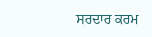ਸਰਦਾਰ ਕਰਮ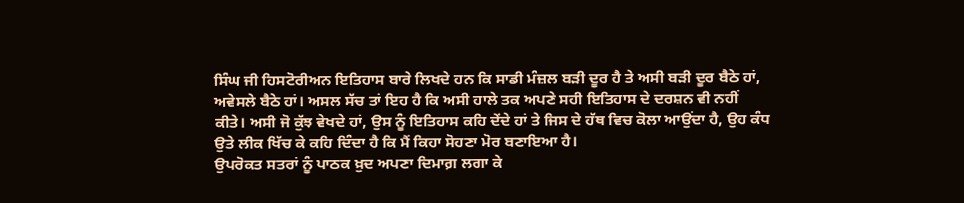ਸਿੰਘ ਜੀ ਹਿਸਟੋਰੀਅਨ ਇਤਿਹਾਸ ਬਾਰੇ ਲਿਖਦੇ ਹਨ ਕਿ ਸਾਡੀ ਮੰਜ਼ਲ ਬੜੀ ਦੂਰ ਹੈ ਤੇ ਅਸੀ ਬੜੀ ਦੂਰ ਬੈਠੇ ਹਾਂ, ਅਵੇਸਲੇ ਬੈਠੇ ਹਾਂ। ਅਸਲ ਸੱਚ ਤਾਂ ਇਹ ਹੈ ਕਿ ਅਸੀ ਹਾਲੇ ਤਕ ਅਪਣੇ ਸਹੀ ਇਤਿਹਾਸ ਦੇ ਦਰਸ਼ਨ ਵੀ ਨਹੀਂ ਕੀਤੇ। ਅਸੀ ਜੋ ਕੁੱਝ ਵੇਖਦੇ ਹਾਂ, ਉਸ ਨੂੰ ਇਤਿਹਾਸ ਕਹਿ ਦੇਂਦੇ ਹਾਂ ਤੇ ਜਿਸ ਦੇ ਹੱਥ ਵਿਚ ਕੋਲਾ ਆਉਂਦਾ ਹੈ, ਉਹ ਕੰਧ ਉਤੇ ਲੀਕ ਖਿੱਚ ਕੇ ਕਹਿ ਦਿੰਦਾ ਹੈ ਕਿ ਮੈਂ ਕਿਹਾ ਸੋਹਣਾ ਮੋਰ ਬਣਾਇਆ ਹੈ।
ਉਪਰੋਕਤ ਸਤਰਾਂ ਨੂੰ ਪਾਠਕ ਖ਼ੁਦ ਅਪਣਾ ਦਿਮਾਗ਼ ਲਗਾ ਕੇ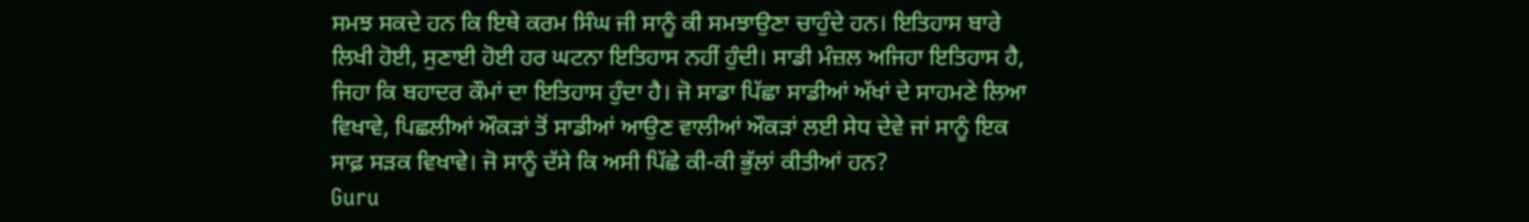ਸਮਝ ਸਕਦੇ ਹਨ ਕਿ ਇਥੇ ਕਰਮ ਸਿੰਘ ਜੀ ਸਾਨੂੰ ਕੀ ਸਮਝਾਉਣਾ ਚਾਹੁੰਦੇ ਹਨ। ਇਤਿਹਾਸ ਬਾਰੇ ਲਿਖੀ ਹੋਈ, ਸੁਣਾਈ ਹੋਈ ਹਰ ਘਟਨਾ ਇਤਿਹਾਸ ਨਹੀਂ ਹੁੰਦੀ। ਸਾਡੀ ਮੰਜ਼ਲ ਅਜਿਹਾ ਇਤਿਹਾਸ ਹੈ, ਜਿਹਾ ਕਿ ਬਹਾਦਰ ਕੌਮਾਂ ਦਾ ਇਤਿਹਾਸ ਹੁੰਦਾ ਹੈ। ਜੋ ਸਾਡਾ ਪਿੱਛਾ ਸਾਡੀਆਂ ਅੱਖਾਂ ਦੇ ਸਾਹਮਣੇ ਲਿਆ ਵਿਖਾਵੇ, ਪਿਛਲੀਆਂ ਔਕੜਾਂ ਤੋਂ ਸਾਡੀਆਂ ਆਉਣ ਵਾਲੀਆਂ ਔਕੜਾਂ ਲਈ ਸੇਧ ਦੇਵੇ ਜਾਂ ਸਾਨੂੰ ਇਕ ਸਾਫ਼ ਸੜਕ ਵਿਖਾਵੇ। ਜੋ ਸਾਨੂੰ ਦੱਸੇ ਕਿ ਅਸੀ ਪਿੱਛੇ ਕੀ-ਕੀ ਭੁੱਲਾਂ ਕੀਤੀਆਂ ਹਨ?
Guru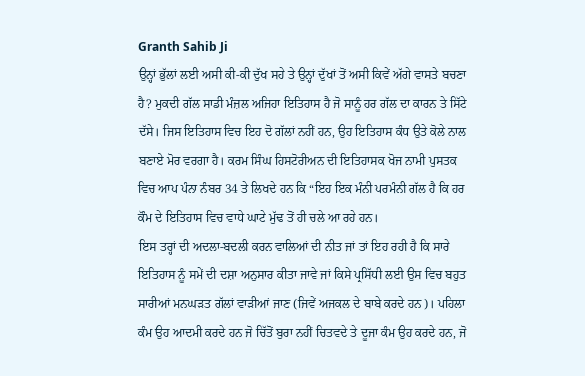Granth Sahib Ji
ਉਨ੍ਹਾਂ ਭੁੱਲਾਂ ਲਈ ਅਸੀ ਕੀ-ਕੀ ਦੁੱਖ ਸਹੇ ਤੇ ਉਨ੍ਹਾਂ ਦੁੱਖਾਂ ਤੋਂ ਅਸੀ ਕਿਵੇਂ ਅੱਗੇ ਵਾਸਤੇ ਬਚਣਾ ਹੈ? ਮੁਕਦੀ ਗੱਲ ਸਾਡੀ ਮੰਜ਼ਲ ਅਜਿਹਾ ਇਤਿਹਾਸ ਹੈ ਜੋ ਸਾਨੂੰ ਹਰ ਗੱਲ ਦਾ ਕਾਰਨ ਤੇ ਸਿੱਟੇ ਦੱਸੇ। ਜਿਸ ਇਤਿਹਾਸ ਵਿਚ ਇਹ ਦੋ ਗੱਲਾਂ ਨਹੀਂ ਹਨ, ਉਹ ਇਤਿਹਾਸ ਕੰਧ ਉਤੇ ਕੋਲੇ ਨਾਲ ਬਣਾਏ ਮੋਰ ਵਰਗਾ ਹੈ। ਕਰਮ ਸਿੰਘ ਹਿਸਟੋਰੀਅਨ ਦੀ ਇਤਿਹਾਸਕ ਖੋਜ ਨਾਮੀ ਪੁਸਤਕ ਵਿਚ ਆਪ ਪੰਨਾ ਨੰਬਰ 34 ਤੇ ਲਿਖਦੇ ਹਨ ਕਿ “ਇਹ ਇਕ ਮੰਨੀ ਪਰਮੰਨੀ ਗੱਲ ਹੈ ਕਿ ਹਰ ਕੌਮ ਦੇ ਇਤਿਹਾਸ ਵਿਚ ਵਾਧੇ ਘਾਟੇ ਮੁੱਢ ਤੋਂ ਹੀ ਚਲੇ ਆ ਰਹੇ ਹਨ।
ਇਸ ਤਰ੍ਹਾਂ ਦੀ ਅਦਲਾ-ਬਦਲੀ ਕਰਨ ਵਾਲਿਆਂ ਦੀ ਨੀਤ ਜਾਂ ਤਾਂ ਇਹ ਰਹੀ ਹੈ ਕਿ ਸਾਰੇ ਇਤਿਹਾਸ ਨੂੰ ਸਮੇਂ ਦੀ ਦਸ਼ਾ ਅਨੁਸਾਰ ਕੀਤਾ ਜਾਵੇ ਜਾਂ ਕਿਸੇ ਪ੍ਰਸਿੱਧੀ ਲਈ ਉਸ ਵਿਚ ਬਹੁਤ ਸਾਰੀਆਂ ਮਨਘੜਤ ਗੱਲਾਂ ਵਾੜੀਆਂ ਜਾਣ (ਜਿਵੇਂ ਅਜਕਲ ਦੇ ਬਾਬੇ ਕਰਦੇ ਹਨ)। ਪਹਿਲਾ ਕੰਮ ਉਹ ਆਦਮੀ ਕਰਦੇ ਹਨ ਜੋ ਚਿੱਤੋਂ ਬੁਰਾ ਨਹੀਂ ਚਿਤਵਦੇ ਤੇ ਦੂਜਾ ਕੰਮ ਉਹ ਕਰਦੇ ਹਨ, ਜੋ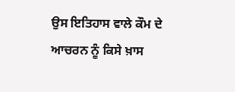ਉਸ ਇਤਿਹਾਸ ਵਾਲੇ ਕੌਮ ਦੇ ਆਚਰਨ ਨੂੰ ਕਿਸੇ ਖ਼ਾਸ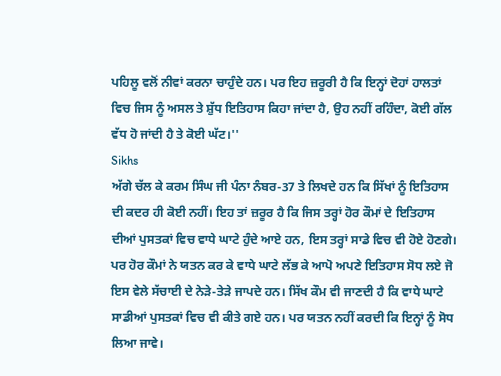ਪਹਿਲੂ ਵਲੋਂ ਨੀਵਾਂ ਕਰਨਾ ਚਾਹੁੰਦੇ ਹਨ। ਪਰ ਇਹ ਜ਼ਰੂਰੀ ਹੈ ਕਿ ਇਨ੍ਹਾਂ ਦੋਹਾਂ ਹਾਲਤਾਂ ਵਿਚ ਜਿਸ ਨੂੰ ਅਸਲ ਤੇ ਸ਼ੁੱਧ ਇਤਿਹਾਸ ਕਿਹਾ ਜਾਂਦਾ ਹੈ, ਉਹ ਨਹੀਂ ਰਹਿੰਦਾ, ਕੋਈ ਗੱਲ ਵੱਧ ਹੋ ਜਾਂਦੀ ਹੈ ਤੇ ਕੋਈ ਘੱਟ।''
Sikhs
ਅੱਗੇ ਚੱਲ ਕੇ ਕਰਮ ਸਿੰਘ ਜੀ ਪੰਨਾ ਨੰਬਰ-37 ਤੇ ਲਿਖਦੇ ਹਨ ਕਿ ਸਿੱਖਾਂ ਨੂੰ ਇਤਿਹਾਸ ਦੀ ਕਦਰ ਹੀ ਕੋਈ ਨਹੀਂ। ਇਹ ਤਾਂ ਜ਼ਰੂਰ ਹੈ ਕਿ ਜਿਸ ਤਰ੍ਹਾਂ ਹੋਰ ਕੌਮਾਂ ਦੇ ਇਤਿਹਾਸ ਦੀਆਂ ਪੁਸਤਕਾਂ ਵਿਚ ਵਾਧੇ ਘਾਟੇ ਹੁੰਦੇ ਆਏ ਹਨ, ਇਸ ਤਰ੍ਹਾਂ ਸਾਡੇ ਵਿਚ ਵੀ ਹੋਏ ਹੋਣਗੇ। ਪਰ ਹੋਰ ਕੌਮਾਂ ਨੇ ਯਤਨ ਕਰ ਕੇ ਵਾਧੇ ਘਾਟੇ ਲੱਭ ਕੇ ਆਪੋ ਅਪਣੇ ਇਤਿਹਾਸ ਸੋਧ ਲਏ ਜੋ ਇਸ ਵੇਲੇ ਸੱਚਾਈ ਦੇ ਨੇੜੇ-ਤੇੜੇ ਜਾਪਦੇ ਹਨ। ਸਿੱਖ ਕੌਮ ਵੀ ਜਾਣਦੀ ਹੈ ਕਿ ਵਾਧੇ ਘਾਟੇ ਸਾਡੀਆਂ ਪੁਸਤਕਾਂ ਵਿਚ ਵੀ ਕੀਤੇ ਗਏ ਹਨ। ਪਰ ਯਤਨ ਨਹੀਂ ਕਰਦੀ ਕਿ ਇਨ੍ਹਾਂ ਨੂੰ ਸੋਧ ਲਿਆ ਜਾਵੇ।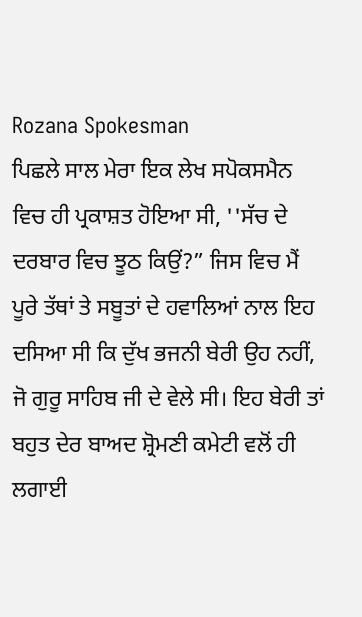Rozana Spokesman
ਪਿਛਲੇ ਸਾਲ ਮੇਰਾ ਇਕ ਲੇਖ ਸਪੋਕਸਮੈਨ ਵਿਚ ਹੀ ਪ੍ਰਕਾਸ਼ਤ ਹੋਇਆ ਸੀ, ''ਸੱਚ ਦੇ ਦਰਬਾਰ ਵਿਚ ਝੂਠ ਕਿਉਂ?” ਜਿਸ ਵਿਚ ਮੈਂ ਪੂਰੇ ਤੱਥਾਂ ਤੇ ਸਬੂਤਾਂ ਦੇ ਹਵਾਲਿਆਂ ਨਾਲ ਇਹ ਦਸਿਆ ਸੀ ਕਿ ਦੁੱਖ ਭਜਨੀ ਬੇਰੀ ਉਹ ਨਹੀਂ, ਜੋ ਗੁਰੂ ਸਾਹਿਬ ਜੀ ਦੇ ਵੇਲੇ ਸੀ। ਇਹ ਬੇਰੀ ਤਾਂ ਬਹੁਤ ਦੇਰ ਬਾਅਦ ਸ਼੍ਰੋਮਣੀ ਕਮੇਟੀ ਵਲੋਂ ਹੀ ਲਗਾਈ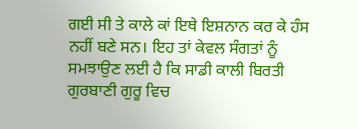ਗਈ ਸੀ ਤੇ ਕਾਲੇ ਕਾਂ ਇਥੇ ਇਸ਼ਨਾਨ ਕਰ ਕੇ ਹੰਸ ਨਹੀਂ ਬਣੇ ਸਨ। ਇਹ ਤਾਂ ਕੇਵਲ ਸੰਗਤਾਂ ਨੂੰ ਸਮਝਾਉਣ ਲਈ ਹੈ ਕਿ ਸਾਡੀ ਕਾਲੀ ਬਿਰਤੀ ਗੁਰਬਾਣੀ ਗੁਰੂ ਵਿਚ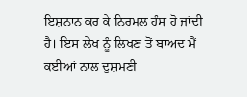ਇਸ਼ਨਾਨ ਕਰ ਕੇ ਨਿਰਮਲ ਹੰਸ ਹੋ ਜਾਂਦੀ ਹੈ। ਇਸ ਲੇਖ ਨੂੰ ਲਿਖਣ ਤੋਂ ਬਾਅਦ ਮੈਂ ਕਈਆਂ ਨਾਲ ਦੁਸ਼ਮਣੀ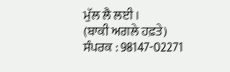ਮੁੱਲ ਲੈ ਲਈ।
(ਬਾਕੀ ਅਗਲੇ ਹਫ਼ਤੇ)
ਸੰਪਰਕ : 98147-02271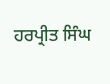ਹਰਪ੍ਰੀਤ ਸਿੰਘ